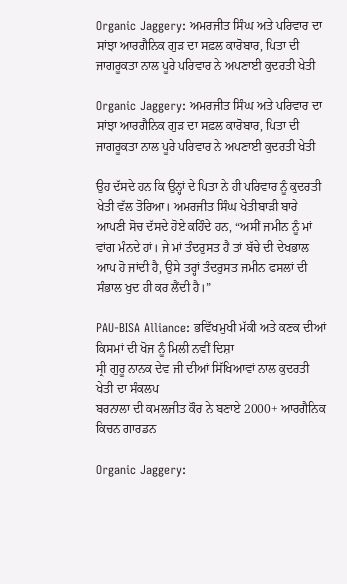Organic Jaggery: ਅਮਰਜੀਤ ਸਿੰਘ ਅਤੇ ਪਰਿਵਾਰ ਦਾ ਸਾਂਝਾ ਆਰਗੈਨਿਕ ਗੁੜ ਦਾ ਸਫ਼ਲ ਕਾਰੋਬਾਰ, ਪਿਤਾ ਦੀ ਜਾਗਰੂਕਤਾ ਨਾਲ ਪੂਰੇ ਪਰਿਵਾਰ ਨੇ ਅਪਣਾਈ ਕੁਦਰਤੀ ਖੇਤੀ

Organic Jaggery: ਅਮਰਜੀਤ ਸਿੰਘ ਅਤੇ ਪਰਿਵਾਰ ਦਾ ਸਾਂਝਾ ਆਰਗੈਨਿਕ ਗੁੜ ਦਾ ਸਫ਼ਲ ਕਾਰੋਬਾਰ, ਪਿਤਾ ਦੀ ਜਾਗਰੂਕਤਾ ਨਾਲ ਪੂਰੇ ਪਰਿਵਾਰ ਨੇ ਅਪਣਾਈ ਕੁਦਰਤੀ ਖੇਤੀ

ਉਹ ਦੱਸਦੇ ਹਨ ਕਿ ਉਨ੍ਹਾਂ ਦੇ ਪਿਤਾ ਨੇ ਹੀ ਪਰਿਵਾਰ ਨੂੰ ਕੁਦਰਤੀ ਖੇਤੀ ਵੱਲ ਤੋਰਿਆ। ਅਮਰਜੀਤ ਸਿੰਘ ਖੇਤੀਬਾੜੀ ਬਾਰੇ ਆਪਣੀ ਸੋਚ ਦੱਸਦੇ ਹੋਏ ਕਹਿੰਦੇ ਹਨ, “ਅਸੀਂ ਜਮੀਨ ਨੂੰ ਮਾਂ ਵਾਂਗ ਮੰਨਦੇ ਹਾਂ। ਜੇ ਮਾਂ ਤੰਦਰੁਸਤ ਹੈ ਤਾਂ ਬੱਚੇ ਦੀ ਦੇਖਭਾਲ ਆਪ ਹੋ ਜਾਂਦੀ ਹੈ, ਉਸੇ ਤਰ੍ਹਾਂ ਤੰਦਰੁਸਤ ਜਮੀਨ ਫਸਲਾਂ ਦੀ ਸੰਭਾਲ ਖੁਦ ਹੀ ਕਰ ਲੈਂਦੀ ਹੈ।”

PAU-BISA Alliance: ਭਵਿੱਖਮੁਖੀ ਮੱਕੀ ਅਤੇ ਕਣਕ ਦੀਆਂ ਕਿਸਮਾਂ ਦੀ ਖੋਜ ਨੂੰ ਮਿਲੀ ਨਵੀਂ ਦਿਸ਼ਾ
ਸ੍ਰੀ ਗੁਰੂ ਨਾਨਕ ਦੇਵ ਜੀ ਦੀਆਂ ਸਿੱਖਿਆਵਾਂ ਨਾਲ ਕੁਦਰਤੀ ਖੇਤੀ ਦਾ ਸੰਕਲਪ
ਬਰਨਾਲਾ ਦੀ ਕਮਲਜੀਤ ਕੌਰ ਨੇ ਬਣਾਏ 2000+ ਆਰਗੈਨਿਕ ਕਿਚਨ ਗਾਰਡਨ

Organic Jaggery: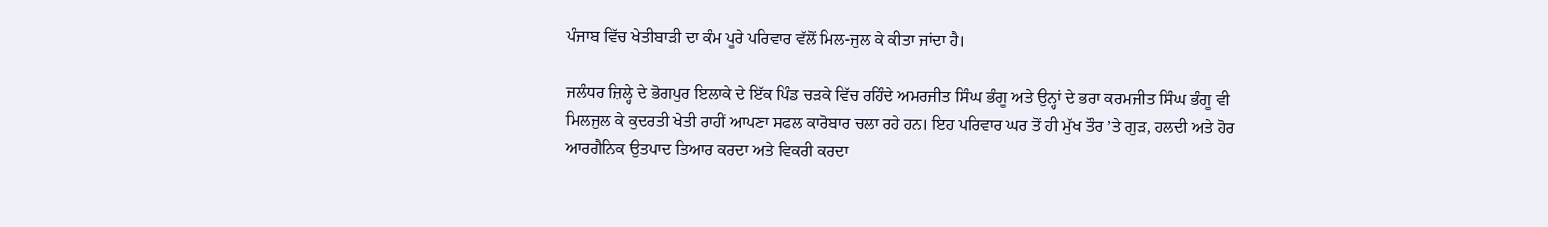ਪੰਜਾਬ ਵਿੱਚ ਖੇਤੀਬਾੜੀ ਦਾ ਕੰਮ ਪੂਰੇ ਪਰਿਵਾਰ ਵੱਲੋਂ ਮਿਲ-ਜੁਲ ਕੇ ਕੀਤਾ ਜਾਂਦਾ ਹੈ।

ਜਲੰਧਰ ਜ਼ਿਲ੍ਹੇ ਦੇ ਭੋਗਪੁਰ ਇਲਾਕੇ ਦੇ ਇੱਕ ਪਿੰਡ ਚੜਕੇ ਵਿੱਚ ਰਹਿੰਦੇ ਅਮਰਜੀਤ ਸਿੰਘ ਭੰਗੂ ਅਤੇ ਉਨ੍ਹਾਂ ਦੇ ਭਰਾ ਕਰਮਜੀਤ ਸਿੰਘ ਭੰਗੂ ਵੀ ਮਿਲਜੁਲ ਕੇ ਕੁਦਰਤੀ ਖੇਤੀ ਰਾਹੀਂ ਆਪਣਾ ਸਫਲ ਕਾਰੋਬਾਰ ਚਲਾ ਰਹੇ ਹਨ। ਇਹ ਪਰਿਵਾਰ ਘਰ ਤੋਂ ਹੀ ਮੁੱਖ ਤੌਰ ’ਤੇ ਗੁੜ, ਹਲਦੀ ਅਤੇ ਹੋਰ ਆਰਗੈਨਿਕ ਉਤਪਾਦ ਤਿਆਰ ਕਰਦਾ ਅਤੇ ਵਿਕਰੀ ਕਰਦਾ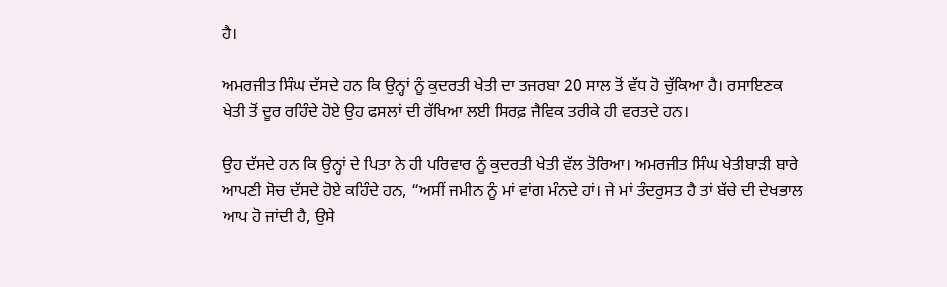ਹੈ।

ਅਮਰਜੀਤ ਸਿੰਘ ਦੱਸਦੇ ਹਨ ਕਿ ਉਨ੍ਹਾਂ ਨੂੰ ਕੁਦਰਤੀ ਖੇਤੀ ਦਾ ਤਜਰਬਾ 20 ਸਾਲ ਤੋਂ ਵੱਧ ਹੋ ਚੁੱਕਿਆ ਹੈ। ਰਸਾਇਣਕ ਖੇਤੀ ਤੋਂ ਦੂਰ ਰਹਿੰਦੇ ਹੋਏ ਉਹ ਫਸਲਾਂ ਦੀ ਰੱਖਿਆ ਲਈ ਸਿਰਫ਼ ਜੈਵਿਕ ਤਰੀਕੇ ਹੀ ਵਰਤਦੇ ਹਨ।

ਉਹ ਦੱਸਦੇ ਹਨ ਕਿ ਉਨ੍ਹਾਂ ਦੇ ਪਿਤਾ ਨੇ ਹੀ ਪਰਿਵਾਰ ਨੂੰ ਕੁਦਰਤੀ ਖੇਤੀ ਵੱਲ ਤੋਰਿਆ। ਅਮਰਜੀਤ ਸਿੰਘ ਖੇਤੀਬਾੜੀ ਬਾਰੇ ਆਪਣੀ ਸੋਚ ਦੱਸਦੇ ਹੋਏ ਕਹਿੰਦੇ ਹਨ, “ਅਸੀਂ ਜਮੀਨ ਨੂੰ ਮਾਂ ਵਾਂਗ ਮੰਨਦੇ ਹਾਂ। ਜੇ ਮਾਂ ਤੰਦਰੁਸਤ ਹੈ ਤਾਂ ਬੱਚੇ ਦੀ ਦੇਖਭਾਲ ਆਪ ਹੋ ਜਾਂਦੀ ਹੈ, ਉਸੇ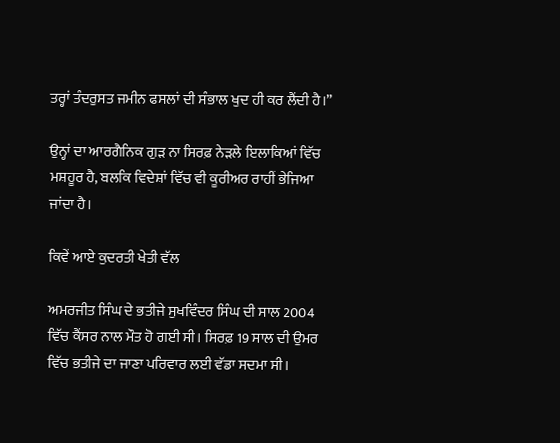ਤਰ੍ਹਾਂ ਤੰਦਰੁਸਤ ਜਮੀਨ ਫਸਲਾਂ ਦੀ ਸੰਭਾਲ ਖੁਦ ਹੀ ਕਰ ਲੈਂਦੀ ਹੈ।”

ਉਨ੍ਹਾਂ ਦਾ ਆਰਗੈਨਿਕ ਗੁੜ ਨਾ ਸਿਰਫ਼ ਨੇੜਲੇ ਇਲਾਕਿਆਂ ਵਿੱਚ ਮਸ਼ਹੂਰ ਹੈ, ਬਲਕਿ ਵਿਦੇਸ਼ਾਂ ਵਿੱਚ ਵੀ ਕੂਰੀਅਰ ਰਾਹੀਂ ਭੇਜਿਆ ਜਾਂਦਾ ਹੈ।

ਕਿਵੇਂ ਆਏ ਕੁਦਰਤੀ ਖੇਤੀ ਵੱਲ

ਅਮਰਜੀਤ ਸਿੰਘ ਦੇ ਭਤੀਜੇ ਸੁਖਵਿੰਦਰ ਸਿੰਘ ਦੀ ਸਾਲ 2004 ਵਿੱਚ ਕੈਂਸਰ ਨਾਲ ਮੌਤ ਹੋ ਗਈ ਸੀ। ਸਿਰਫ਼ 19 ਸਾਲ ਦੀ ਉਮਰ ਵਿੱਚ ਭਤੀਜੇ ਦਾ ਜਾਣਾ ਪਰਿਵਾਰ ਲਈ ਵੱਡਾ ਸਦਮਾ ਸੀ।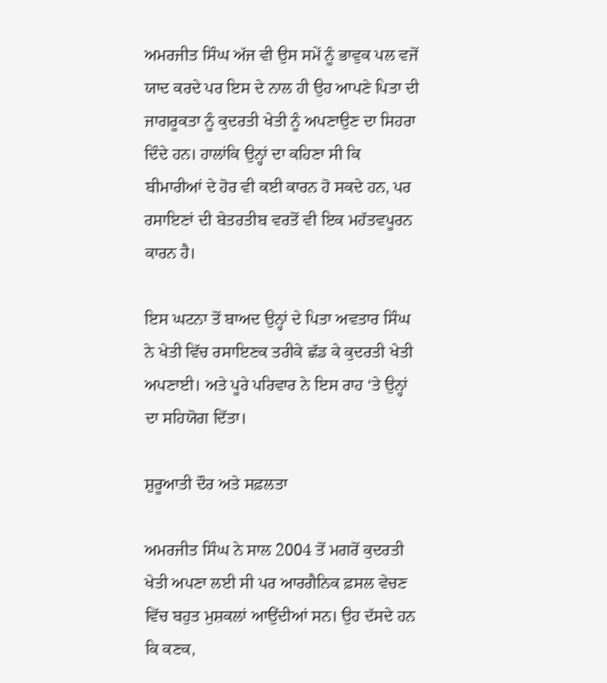ਅਮਰਜੀਤ ਸਿੰਘ ਅੱਜ ਵੀ ਉਸ ਸਮੇਂ ਨੂੰ ਭਾਵੁਕ ਪਲ ਵਜੋਂ ਯਾਦ ਕਰਦੇ ਪਰ ਇਸ ਦੇ ਨਾਲ ਹੀ ਉਹ ਆਪਣੇ ਪਿਤਾ ਦੀ ਜਾਗਰੂਕਤਾ ਨੂੰ ਕੁਦਰਤੀ ਖੇਤੀ ਨੂੰ ਅਪਣਾਉਣ ਦਾ ਸਿਹਰਾ ਦਿੰਦੇ ਹਨ। ਹਾਲਾਂਕਿ ਉਨ੍ਹਾਂ ਦਾ ਕਹਿਣਾ ਸੀ ਕਿ ਬੀਮਾਰੀਆਂ ਦੇ ਹੋਰ ਵੀ ਕਈ ਕਾਰਨ ਹੋ ਸਕਦੇ ਹਨ, ਪਰ ਰਸਾਇਣਾਂ ਦੀ ਬੇਤਰਤੀਬ ਵਰਤੋਂ ਵੀ ਇਕ ਮਹੱਤਵਪੂਰਨ ਕਾਰਨ ਹੈ।

ਇਸ ਘਟਨਾ ਤੋਂ ਬਾਅਦ ਉਨ੍ਹਾਂ ਦੇ ਪਿਤਾ ਅਵਤਾਰ ਸਿੰਘ ਨੇ ਖੇਤੀ ਵਿੱਚ ਰਸਾਇਣਕ ਤਰੀਕੇ ਛੱਡ ਕੇ ਕੁਦਰਤੀ ਖੇਤੀ ਅਪਣਾਈ। ਅਤੇ ਪੂਰੇ ਪਰਿਵਾਰ ਨੇ ਇਸ ਰਾਹ ‘ਤੇ ਉਨ੍ਹਾਂ ਦਾ ਸਹਿਯੋਗ ਦਿੱਤਾ।

ਸ਼ੁਰੂਆਤੀ ਦੌਰ ਅਤੇ ਸਫ਼ਲਤਾ

ਅਮਰਜੀਤ ਸਿੰਘ ਨੇ ਸਾਲ 2004 ਤੋਂ ਮਗਰੋਂ ਕੁਦਰਤੀ ਖੇਤੀ ਅਪਣਾ ਲਈ ਸੀ ਪਰ ਆਰਗੈਨਿਕ ਫ਼ਸਲ ਵੇਚਣ ਵਿੱਚ ਬਹੁਤ ਮੁਸ਼ਕਲਾਂ ਆਉਂਦੀਆਂ ਸਨ। ਉਹ ਦੱਸਦੇ ਹਨ ਕਿ ਕਣਕ,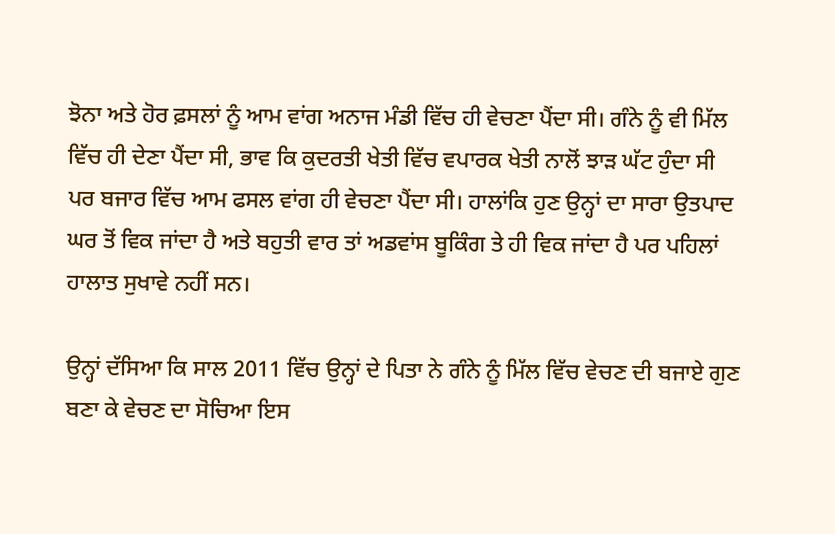ਝੋਨਾ ਅਤੇ ਹੋਰ ਫ਼ਸਲਾਂ ਨੂੰ ਆਮ ਵਾਂਗ ਅਨਾਜ ਮੰਡੀ ਵਿੱਚ ਹੀ ਵੇਚਣਾ ਪੈਂਦਾ ਸੀ। ਗੰਨੇ ਨੂੰ ਵੀ ਮਿੱਲ ਵਿੱਚ ਹੀ ਦੇਣਾ ਪੈਂਦਾ ਸੀ, ਭਾਵ ਕਿ ਕੁਦਰਤੀ ਖੇਤੀ ਵਿੱਚ ਵਪਾਰਕ ਖੇਤੀ ਨਾਲੋਂ ਝਾੜ ਘੱਟ ਹੁੰਦਾ ਸੀ ਪਰ ਬਜਾਰ ਵਿੱਚ ਆਮ ਫਸਲ ਵਾਂਗ ਹੀ ਵੇਚਣਾ ਪੈਂਦਾ ਸੀ। ਹਾਲਾਂਕਿ ਹੁਣ ਉਨ੍ਹਾਂ ਦਾ ਸਾਰਾ ਉਤਪਾਦ ਘਰ ਤੋਂ ਵਿਕ ਜਾਂਦਾ ਹੈ ਅਤੇ ਬਹੁਤੀ ਵਾਰ ਤਾਂ ਅਡਵਾਂਸ ਬੂਕਿੰਗ ਤੇ ਹੀ ਵਿਕ ਜਾਂਦਾ ਹੈ ਪਰ ਪਹਿਲਾਂ ਹਾਲਾਤ ਸੁਖਾਵੇ ਨਹੀਂ ਸਨ।

ਉਨ੍ਹਾਂ ਦੱਸਿਆ ਕਿ ਸਾਲ 2011 ਵਿੱਚ ਉਨ੍ਹਾਂ ਦੇ ਪਿਤਾ ਨੇ ਗੰਨੇ ਨੂੰ ਮਿੱਲ ਵਿੱਚ ਵੇਚਣ ਦੀ ਬਜਾਏ ਗੁਣ ਬਣਾ ਕੇ ਵੇਚਣ ਦਾ ਸੋਚਿਆ ਇਸ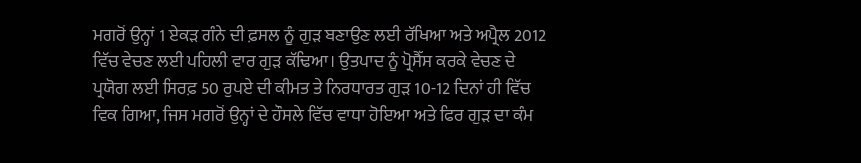ਮਗਰੋਂ ਉਨ੍ਹਾਂ 1 ਏਕੜ ਗੰਨੇ ਦੀ ਫ਼ਸਲ ਨੂੰ ਗੁੜ ਬਣਾਉਣ ਲਈ ਰੱਖਿਆ ਅਤੇ ਅਪ੍ਰੈਲ 2012 ਵਿੱਚ ਵੇਚਣ ਲਈ ਪਹਿਲੀ ਵਾਰ ਗੁੜ ਕੱਢਿਆ। ਉਤਪਾਦ ਨੂੰ ਪ੍ਰੋਸੈੱਸ ਕਰਕੇ ਵੇਚਣ ਦੇ ਪ੍ਰਯੋਗ ਲਈ ਸਿਰਫ਼ 50 ਰੁਪਏ ਦੀ ਕੀਮਤ ਤੇ ਨਿਰਧਾਰਤ ਗੁੜ 10-12 ਦਿਨਾਂ ਹੀ ਵਿੱਚ ਵਿਕ ਗਿਆ, ਜਿਸ ਮਗਰੋਂ ਉਨ੍ਹਾਂ ਦੇ ਹੌਸਲੇ ਵਿੱਚ ਵਾਧਾ ਹੋਇਆ ਅਤੇ ਫਿਰ ਗੁੜ ਦਾ ਕੰਮ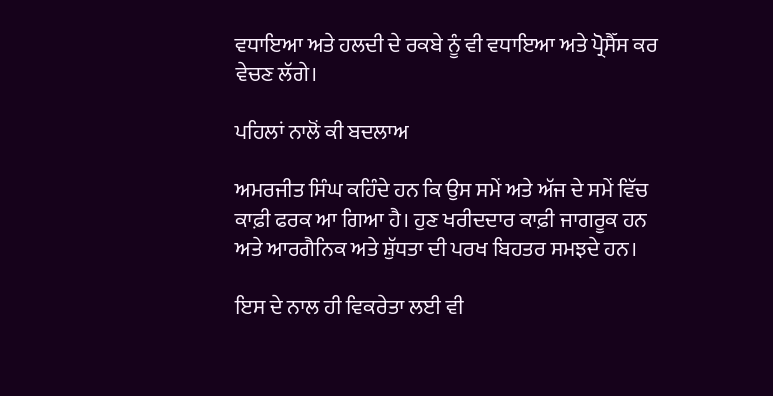ਵਧਾਇਆ ਅਤੇ ਹਲਦੀ ਦੇ ਰਕਬੇ ਨੂੰ ਵੀ ਵਧਾਇਆ ਅਤੇ ਪ੍ਰੋਸੈੱਸ ਕਰ ਵੇਚਣ ਲੱਗੇ।

ਪਹਿਲਾਂ ਨਾਲੋਂ ਕੀ ਬਦਲਾਅ

ਅਮਰਜੀਤ ਸਿੰਘ ਕਹਿੰਦੇ ਹਨ ਕਿ ਉਸ ਸਮੇਂ ਅਤੇ ਅੱਜ ਦੇ ਸਮੇਂ ਵਿੱਚ ਕਾਫ਼ੀ ਫਰਕ ਆ ਗਿਆ ਹੈ। ਹੁਣ ਖਰੀਦਦਾਰ ਕਾਫ਼ੀ ਜਾਗਰੂਕ ਹਨ ਅਤੇ ਆਰਗੈਨਿਕ ਅਤੇ ਸ਼ੁੱਧਤਾ ਦੀ ਪਰਖ ਬਿਹਤਰ ਸਮਝਦੇ ਹਨ।

ਇਸ ਦੇ ਨਾਲ ਹੀ ਵਿਕਰੇਤਾ ਲਈ ਵੀ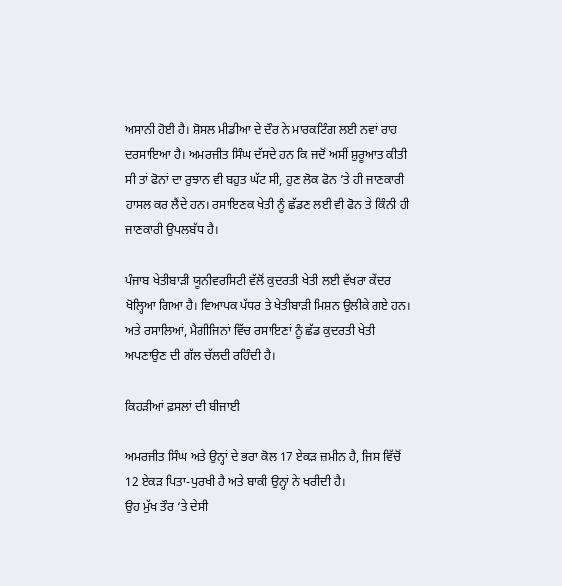ਅਸਾਨੀ ਹੋਈ ਹੈ। ਸ਼ੋਸਲ ਮੀਡੀਆ ਦੇ ਦੌਰ ਨੇ ਮਾਰਕਟਿੰਗ ਲਈ ਨਵਾਂ ਰਾਹ ਦਰਸਾਇਆ ਹੈ। ਅਮਰਜੀਤ ਸਿੰਘ ਦੱਸਦੇ ਹਨ ਕਿ ਜਦੋਂ ਅਸੀਂ ਸ਼ੁਰੂਆਤ ਕੀਤੀ ਸੀ ਤਾਂ ਫੋਨਾਂ ਦਾ ਰੁਝਾਨ ਵੀ ਬਹੁਤ ਘੱਟ ਸੀ, ਹੁਣ ਲੋਕ ਫੋਨ ’ਤੇ ਹੀ ਜਾਣਕਾਰੀ ਹਾਸਲ ਕਰ ਲੈਂਦੇ ਹਨ। ਰਸਾਇਣਕ ਖੇਤੀ ਨੂੰ ਛੱਡਣ ਲਈ ਵੀ ਫੋਨ ਤੇ ਕਿੰਨੀ ਹੀ ਜਾਣਕਾਰੀ ਉਪਲਬੱਧ ਹੈ।

ਪੰਜਾਬ ਖੇਤੀਬਾੜੀ ਯੂਨੀਵਰਸਿਟੀ ਵੱਲੋਂ ਕੁਦਰਤੀ ਖੇਤੀ ਲਈ ਵੱਖਰਾ ਕੇਂਦਰ ਖੋਲ੍ਹਿਆ ਗਿਆ ਹੈ। ਵਿਆਪਕ ਪੱਧਰ ਤੇ ਖੇਤੀਬਾੜੀ ਮਿਸ਼ਨ ਉਲੀਕੇ ਗਏ ਹਨ। ਅਤੇ ਰਸਾਲਿਆਂ, ਮੈਗੀਜਿਨਾਂ ਵਿੱਚ ਰਸਾਇਣਾਂ ਨੂੰ ਛੱਡ ਕੁਦਰਤੀ ਖੇਤੀ ਅਪਣਾਉਣ ਦੀ ਗੱਲ ਚੱਲਦੀ ਰਹਿੰਦੀ ਹੈ।

ਕਿਹੜੀਆਂ ਫ਼ਸਲਾਂ ਦੀ ਬੀਜਾਈ

ਅਮਰਜੀਤ ਸਿੰਘ ਅਤੇ ਉਨ੍ਹਾਂ ਦੇ ਭਰਾ ਕੋਲ 17 ਏਕੜ ਜ਼ਮੀਨ ਹੈ, ਜਿਸ ਵਿੱਚੋਂ 12 ਏਕੜ ਪਿਤਾ-ਪੁਰਖੀ ਹੈ ਅਤੇ ਬਾਕੀ ਉਨ੍ਹਾਂ ਨੇ ਖਰੀਦੀ ਹੈ।
ਉਹ ਮੁੱਖ ਤੌਰ ‘ਤੇ ਦੇਸੀ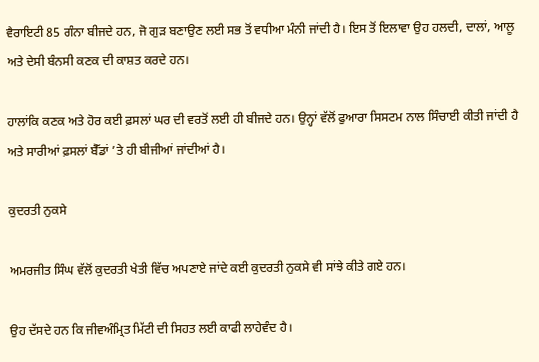ਵੈਰਾਇਟੀ 85 ਗੰਨਾ ਬੀਜਦੇ ਹਨ, ਜੋ ਗੁੜ ਬਣਾਉਣ ਲਈ ਸਭ ਤੋਂ ਵਧੀਆ ਮੰਨੀ ਜਾਂਦੀ ਹੈ। ਇਸ ਤੋਂ ਇਲਾਵਾ ਉਹ ਹਲਦੀ, ਦਾਲਾਂ, ਆਲੂ ਅਤੇ ਦੇਸੀ ਬੰਨਸੀ ਕਣਕ ਦੀ ਕਾਸ਼ਤ ਕਰਦੇ ਹਨ।

ਹਾਲਾਂਕਿ ਕਣਕ ਅਤੇ ਹੋਰ ਕਈ ਫ਼ਸਲਾਂ ਘਰ ਦੀ ਵਰਤੋਂ ਲਈ ਹੀ ਬੀਜਦੇ ਹਨ। ਉਨ੍ਹਾਂ ਵੱਲੋਂ ਫੁਆਰਾ ਸਿਸਟਮ ਨਾਲ ਸਿੰਚਾਈ ਕੀਤੀ ਜਾਂਦੀ ਹੈ ਅਤੇ ਸਾਰੀਆਂ ਫ਼ਸਲਾਂ ਬੈੱਡਾਂ ’ਤੇ ਹੀ ਬੀਜੀਆਂ ਜਾਂਦੀਆਂ ਹੈ।

ਕੁਦਰਤੀ ਨੁਕਸੇ

ਅਮਰਜੀਤ ਸਿੰਘ ਵੱਲੋਂ ਕੁਦਰਤੀ ਖੇਤੀ ਵਿੱਚ ਅਪਣਾਏ ਜਾਂਦੇ ਕਈ ਕੁਦਰਤੀ ਨੁਕਸੇ ਵੀ ਸਾਂਝੇ ਕੀਤੇ ਗਏ ਹਨ।

ਉਹ ਦੱਸਦੇ ਹਨ ਕਿ ਜੀਵਅੰਮ੍ਰਿਤ ਮਿੱਟੀ ਦੀ ਸਿਹਤ ਲਈ ਕਾਫੀ ਲਾਹੇਵੰਦ ਹੈ।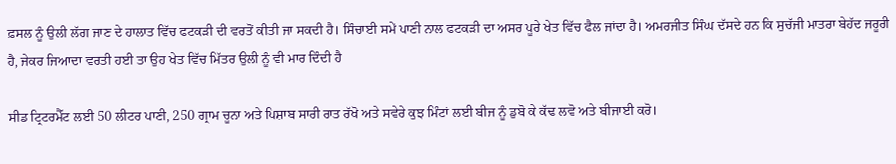ਫ਼ਸਲ ਨੂੰ ਉਲੀ ਲੱਗ ਜਾਣ ਦੇ ਹਾਲਾਤ ਵਿੱਚ ਫਟਕੜੀ ਦੀ ਵਰਤੋਂ ਕੀਤੀ ਜਾ ਸਕਦੀ ਹੈ। ਸਿੰਚਾਈ ਸਮੇਂ ਪਾਣੀ ਨਾਲ ਫਟਕੜੀ ਦਾ ਅਸਰ ਪੂਰੇ ਖੇਤ ਵਿੱਚ ਫੈਲ ਜਾਂਦਾ ਹੈ। ਅਮਰਜੀਤ ਸਿੰਘ ਦੱਸਦੇ ਹਨ ਕਿ ਸੁਚੱਜੀ ਮਾਤਰਾ ਬੇਹੱਦ ਜਰੂਰੀ ਹੈ, ਜੇਕਰ ਜਿਆਦਾ ਵਰਤੀ ਹਈ ਤਾ ਉਹ ਖੇਤ ਵਿੱਚ ਮਿੱਤਰ ਉਲੀ ਨੂੰ ਵੀ ਮਾਰ ਦਿੰਦੀ ਹੈ

ਸੀਡ ਟ੍ਰਿਟਰਮੈੱਟ ਲਈ 50 ਲੀਟਰ ਪਾਣੀ, 250 ਗ੍ਰਾਮ ਚੂਨਾ ਅਤੇ ਪਿਸ਼ਾਬ ਸਾਰੀ ਰਾਤ ਰੱਖੋ ਅਤੇ ਸਵੇਰੇ ਕੁਝ ਮਿੰਟਾਂ ਲਈ ਬੀਜ ਨੂੰ ਡੁਬੋ ਕੇ ਕੱਢ ਲਵੋ ਅਤੇ ਬੀਜਾਈ ਕਰੋ।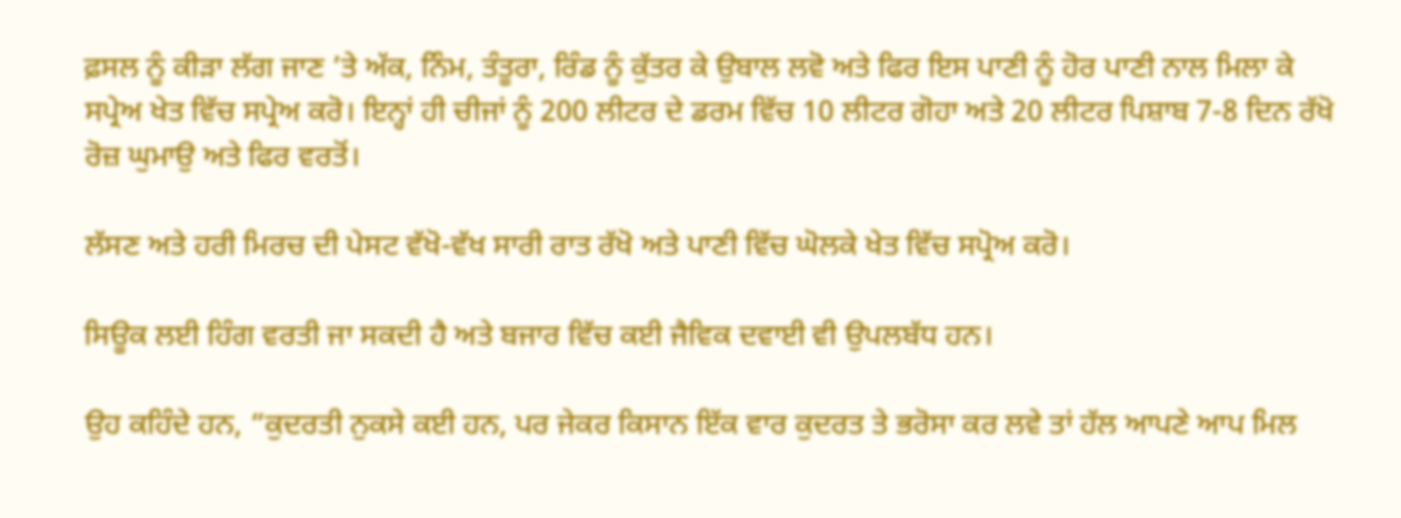ਫ਼ਸਲ ਨੂੰ ਕੀੜਾ ਲੱਗ ਜਾਣ ’ਤੇ ਅੱਕ, ਨਿੰਮ, ਤੰਤੂਰਾ, ਰਿੰਡ ਨੂੰ ਕੁੱਤਰ ਕੇ ਉਬਾਲ ਲਵੋ ਅਤੇ ਫਿਰ ਇਸ ਪਾਣੀ ਨੂੰ ਹੋਰ ਪਾਣੀ ਨਾਲ ਮਿਲਾ ਕੇ ਸਪ੍ਰੇਅ ਖੇਤ ਵਿੱਚ ਸਪ੍ਰੇਅ ਕਰੋ। ਇਨ੍ਹਾਂ ਹੀ ਚੀਜਾਂ ਨੂੰ 200 ਲੀਟਰ ਦੇ ਡਰਮ ਵਿੱਚ 10 ਲੀਟਰ ਗੋਹਾ ਅਤੇ 20 ਲੀਟਰ ਪਿਸ਼ਾਬ 7-8 ਦਿਨ ਰੱਖੋ ਰੋਜ਼ ਘੁਮਾਉ ਅਤੇ ਫਿਰ ਵਰਤੋਂ।

ਲੱਸਣ ਅਤੇ ਹਰੀ ਮਿਰਚ ਦੀ ਪੇਸਟ ਵੱਖੋ-ਵੱਖ ਸਾਰੀ ਰਾਤ ਰੱਖੋ ਅਤੇ ਪਾਣੀ ਵਿੱਚ ਘੋਲਕੇ ਖੇਤ ਵਿੱਚ ਸਪ੍ਰੋਅ ਕਰੋ।

ਸਿਊਕ ਲਈ ਹਿੰਗ ਵਰਤੀ ਜਾ ਸਕਦੀ ਹੈ ਅਤੇ ਬਜਾਰ ਵਿੱਚ ਕਈ ਜੈਵਿਕ ਦਵਾਈ ਵੀ ਉਪਲਬੱਧ ਹਨ।

ਉਹ ਕਹਿੰਦੇ ਹਨ, “ਕੁਦਰਤੀ ਨੁਕਸੇ ਕਈ ਹਨ, ਪਰ ਜੇਕਰ ਕਿਸਾਨ ਇੱਕ ਵਾਰ ਕੁਦਰਤ ਤੇ ਭਰੋਸਾ ਕਰ ਲਵੇ ਤਾਂ ਹੱਲ ਆਪਣੇ ਆਪ ਮਿਲ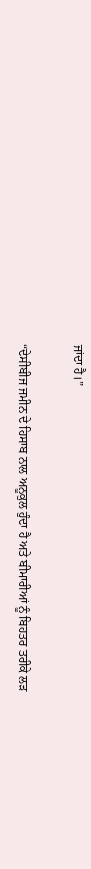ਜਾਂਦਾ ਹੈ।”

“ਦੇਸੀਬੀਜ ਜਮੀਨ ਦੇ ਹਿਸਾਬ ਨਾਲ ਅਨੂਕੁਲ ਹੁੰਦਾ ਹੈ ਅਤੇ ਬੀਮਾਰੀਆਂ ਨੂੰ ਬਿਹਤਰ ਤਰੀਕੇ ਲੜ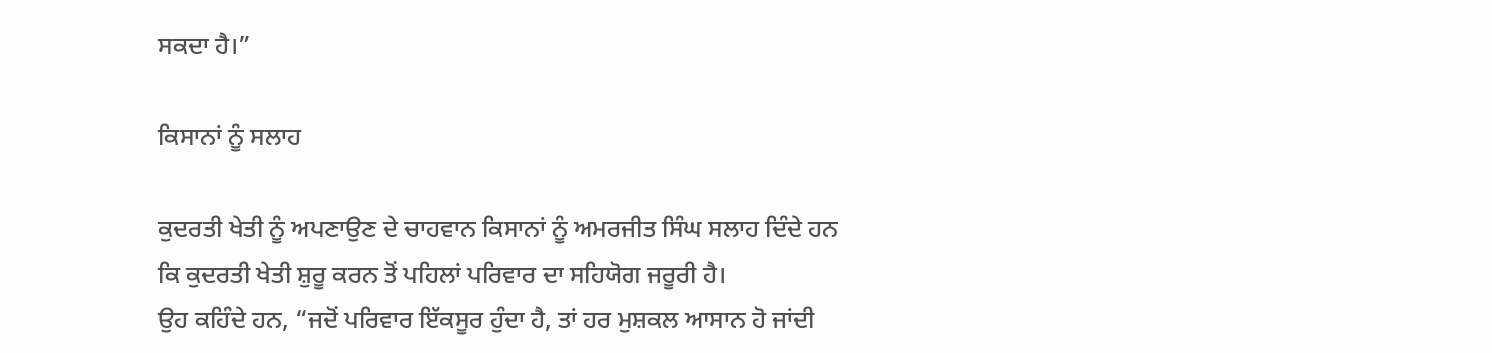ਸਕਦਾ ਹੈ।”

ਕਿਸਾਨਾਂ ਨੂੰ ਸਲਾਹ

ਕੁਦਰਤੀ ਖੇਤੀ ਨੂੰ ਅਪਣਾਉਣ ਦੇ ਚਾਹਵਾਨ ਕਿਸਾਨਾਂ ਨੂੰ ਅਮਰਜੀਤ ਸਿੰਘ ਸਲਾਹ ਦਿੰਦੇ ਹਨ ਕਿ ਕੁਦਰਤੀ ਖੇਤੀ ਸ਼ੁਰੂ ਕਰਨ ਤੋਂ ਪਹਿਲਾਂ ਪਰਿਵਾਰ ਦਾ ਸਹਿਯੋਗ ਜਰੂਰੀ ਹੈ।
ਉਹ ਕਹਿੰਦੇ ਹਨ, “ਜਦੋਂ ਪਰਿਵਾਰ ਇੱਕਸੂਰ ਹੁੰਦਾ ਹੈ, ਤਾਂ ਹਰ ਮੁਸ਼ਕਲ ਆਸਾਨ ਹੋ ਜਾਂਦੀ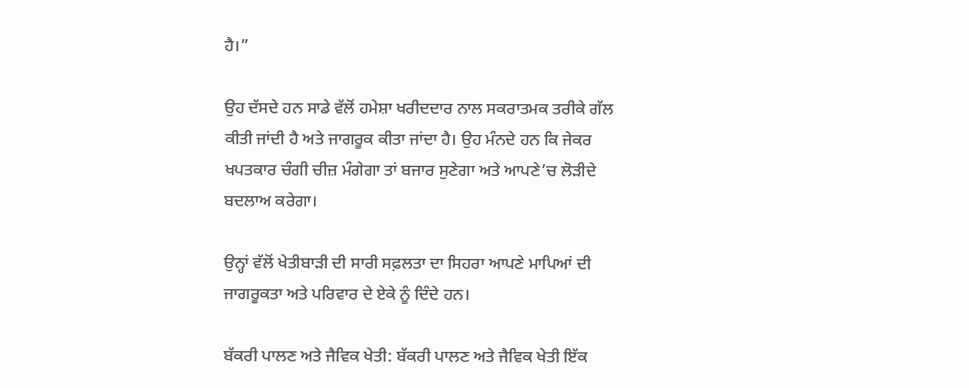ਹੈ।”

ਉਹ ਦੱਸਦੇ ਹਨ ਸਾਡੇ ਵੱਲੋਂ ਹਮੇਸ਼ਾ ਖਰੀਦਦਾਰ ਨਾਲ ਸਕਰਾਤਮਕ ਤਰੀਕੇ ਗੱਲ ਕੀਤੀ ਜਾਂਦੀ ਹੈ ਅਤੇ ਜਾਗਰੂਕ ਕੀਤਾ ਜਾਂਦਾ ਹੈ। ਉਹ ਮੰਨਦੇ ਹਨ ਕਿ ਜੇਕਰ ਖਪਤਕਾਰ ਚੰਗੀ ਚੀਜ਼ ਮੰਗੇਗਾ ਤਾਂ ਬਜਾਰ ਸੁਣੇਗਾ ਅਤੇ ਆਪਣੇ’ਚ ਲੋੜੀਦੇ ਬਦਲਾਅ ਕਰੇਗਾ।

ਉਨ੍ਹਾਂ ਵੱਲੋਂ ਖੇਤੀਬਾੜੀ ਦੀ ਸਾਰੀ ਸਫ਼ਲਤਾ ਦਾ ਸਿਹਰਾ ਆਪਣੇ ਮਾਪਿਆਂ ਦੀ ਜਾਗਰੂਕਤਾ ਅਤੇ ਪਰਿਵਾਰ ਦੇ ਏਕੇ ਨੂੰ ਦਿੰਦੇ ਹਨ।

ਬੱਕਰੀ ਪਾਲਣ ਅਤੇ ਜੈਵਿਕ ਖੇਤੀ: ਬੱਕਰੀ ਪਾਲਣ ਅਤੇ ਜੈਵਿਕ ਖੇਤੀ ਇੱਕ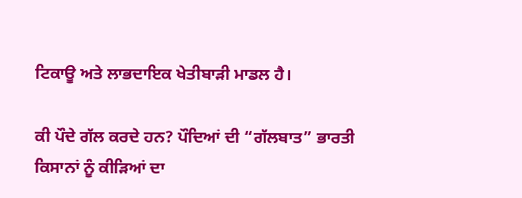ਟਿਕਾਊ ਅਤੇ ਲਾਭਦਾਇਕ ਖੇਤੀਬਾੜੀ ਮਾਡਲ ਹੈ।

ਕੀ ਪੌਦੇ ਗੱਲ ਕਰਦੇ ਹਨ? ਪੌਦਿਆਂ ਦੀ “ਗੱਲਬਾਤ” ਭਾਰਤੀ ਕਿਸਾਨਾਂ ਨੂੰ ਕੀੜਿਆਂ ਦਾ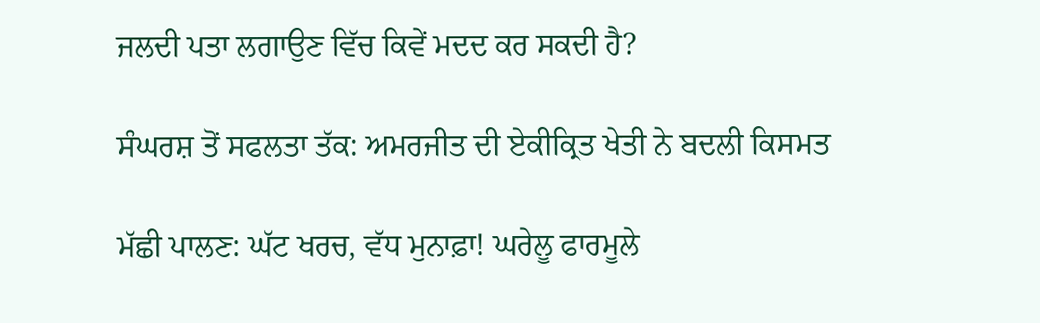ਜਲਦੀ ਪਤਾ ਲਗਾਉਣ ਵਿੱਚ ਕਿਵੇਂ ਮਦਦ ਕਰ ਸਕਦੀ ਹੈ?

ਸੰਘਰਸ਼ ਤੋਂ ਸਫਲਤਾ ਤੱਕ: ਅਮਰਜੀਤ ਦੀ ਏਕੀਕ੍ਰਿਤ ਖੇਤੀ ਨੇ ਬਦਲੀ ਕਿਸਮਤ

ਮੱਛੀ ਪਾਲਣ: ਘੱਟ ਖਰਚ, ਵੱਧ ਮੁਨਾਫ਼ਾ! ਘਰੇਲੂ ਫਾਰਮੂਲੇ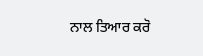ਨਾਲ ਤਿਆਰ ਕਰੋ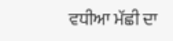ਵਧੀਆ ਮੱਛੀ ਦਾ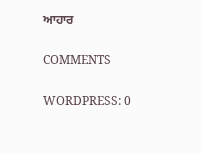ਆਹਾਰ

COMMENTS

WORDPRESS: 0